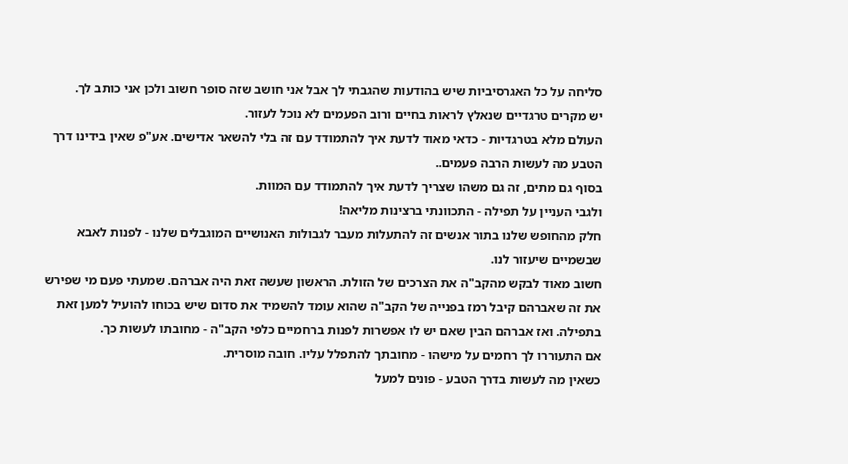סליחה על כל האגרסיביות שיש בהודעות שהגבתי לך אבל אני חושב שזה סופר חשוב ולכן אני כותב לך.
יש מקרים טרגדיים שנאלץ לראות בחיים ורוב הפעמים לא נוכל לעזור.
העולם מלא בטרגדיות - כדאי מאוד לדעת איך להתמודד עם זה בלי להשאר אדישים. אע"פ שאין בידינו דרך הטבע מה לעשות הרבה פעמים..
בסוף גם מתים, זה גם משהו שצריך לדעת איך להתמודד עם המוות.
ולגבי העניין על תפילה - התכוונתי ברצינות מליאה!
חלק מהחופש שלנו בתור אנשים זה להתעלות מעבר לגבולות האנושיים המוגבלים שלנו - לפנות לאבא שבשמיים שיעזור לנו.
חשוב מאוד לבקש מהקב"ה את הצרכים של הזולת. הראשון שעשה זאת היה אברהם. שמעתי פעם מי שפירש את זה שאברהם קיבל רמז בפנייה של הקב"ה שהוא עומד להשמיד את סדום שיש בכוחו להועיל למען זאת בתפילה. ואז אברהם הבין שאם יש לו אפשרות לפנות ברחמיים כלפי הקב"ה - מחובתו לעשות כך.
אם התעוררו לך רחמים על מישהו - מחובתך להתפלל עליו. חובה מוסרית.
כשאין מה לעשות בדרך הטבע - פונים למעל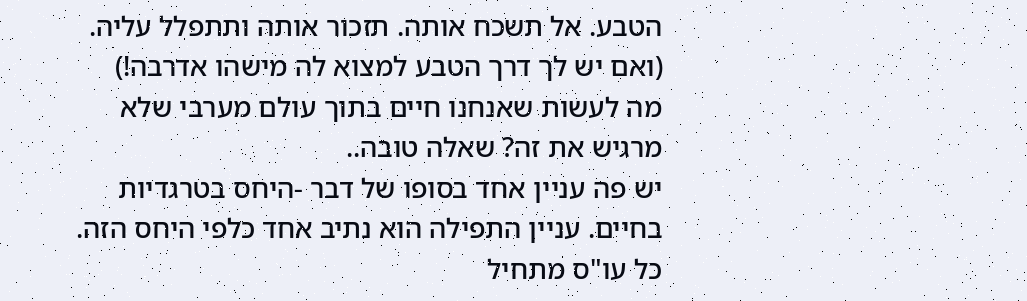הטבע. אל תשכח אותה. תזכור אותה ותתפלל עליה.
(ואם יש לך דרך הטבע למצוא לה מישהו אדרבה!)
מה לעשות שאנחנו חיים בתוך עולם מערבי שלא מרגיש את זה? שאלה טובה..
יש פה עניין אחד בסופו של דבר -היחס בטרגדיות בחיים. עניין התפילה הוא נתיב אחד כלפי היחס הזה.
כל עו"ס מתחיל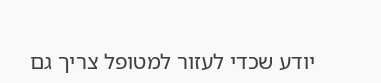יודע שכדי לעזור למטופל צריך גם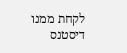לקחת ממנו דיסטנס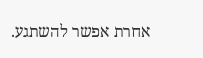אחרת אפשר להשתגע.